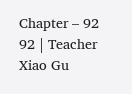Chapter – 92
92 | Teacher Xiao Gu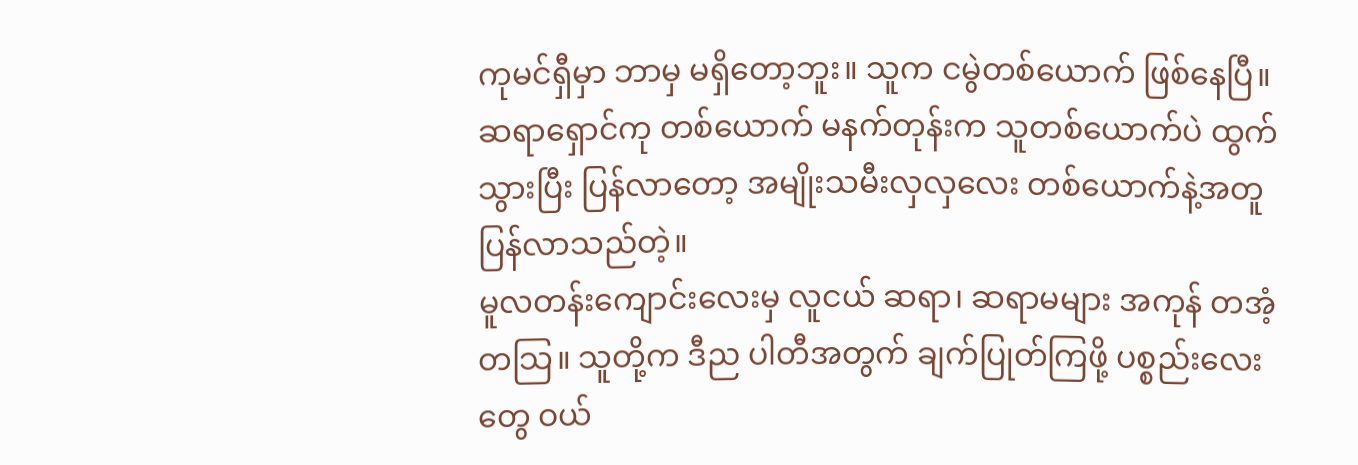ကုမင်ရှီမှာ ဘာမှ မရှိတော့ဘူး။ သူက ငမွဲတစ်ယောက် ဖြစ်နေပြီ။
ဆရာရှောင်ကု တစ်ယောက် မနက်တုန်းက သူတစ်ယောက်ပဲ ထွက်သွားပြီး ပြန်လာတော့ အမျိုးသမီးလှလှလေး တစ်ယောက်နဲ့အတူ ပြန်လာသည်တဲ့။
မူလတန်းကျောင်းလေးမှ လူငယ် ဆရာ၊ ဆရာမများ အကုန် တအံ့တသြ။ သူတို့က ဒီည ပါတီအတွက် ချက်ပြုတ်ကြဖို့ ပစ္စည်းလေးတွေ ဝယ်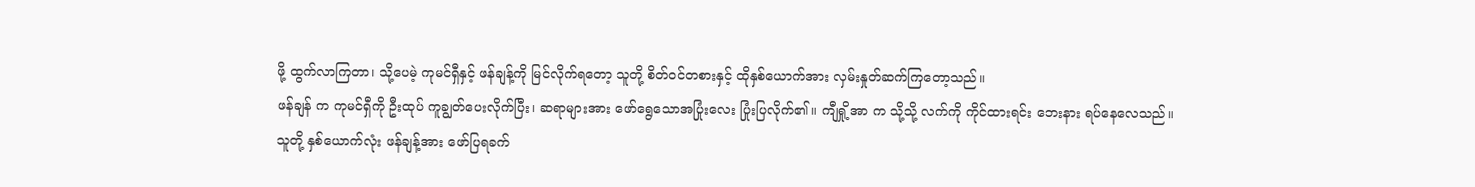ဖို့ ထွက်လာကြတာ၊ သို့ပေမဲ့ ကုမင်ရှီနှင့် ဖန်ချန့်ကို မြင်လိုက်ရတော့ သူတို့ စိတ်ဝင်တစားနှင့် ထိုနှစ်ယောက်အား လှမ်းနှုတ်ဆက်ကြတော့သည်။
ဖန်ချန် က ကုမင်ရှီကို ဦးထုပ် ကူချွတ်ပေးလိုက်ပြီး၊ ဆရာများအား ဖော်ရွေသောအပြုံးလေး ပြုံးပြလိုက်၏။ ကျီရှို့အာ က သို့သို့ လက်ကို ကိုင်ထားရင်း ဘေးနား ရပ်နေလေသည်။ သူတို့ နှစ်ယောက်လုံး ဖန်ချန့်အား ဖော်ပြရခက်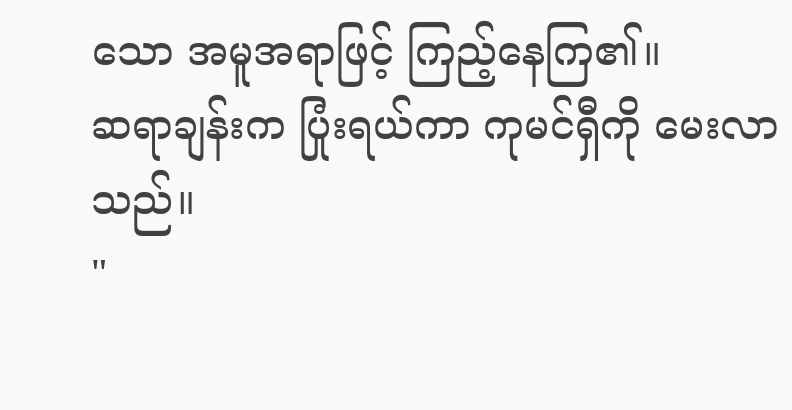သော အမူအရာဖြင့် ကြည့်နေကြ၏။
ဆရာချန်းက ပြုံးရယ်ကာ ကုမင်ရှီကို မေးလာသည်။
"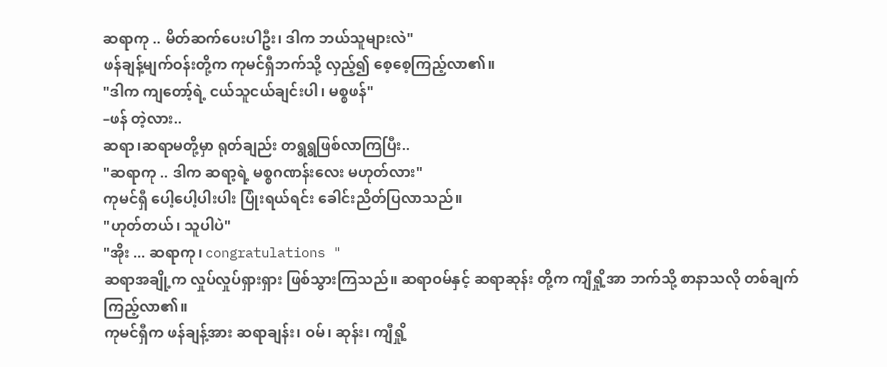ဆရာကု .. မိတ်ဆက်ပေးပါဦး၊ ဒါက ဘယ်သူများလဲ"
ဖန်ချန့်မျက်ဝန်းတို့က ကုမင်ရှီဘက်သို့ လှည့်၍ စေ့စေ့ကြည့်လာ၏။
"ဒါက ကျတော့်ရဲ့ ငယ်သူငယ်ချင်းပါ၊ မစ္စဖန်"
–ဖန် တဲ့လား..
ဆရာ၊ဆရာမတို့မှာ ရုတ်ချည်း တရွရွဖြစ်လာကြပြီး..
"ဆရာကု .. ဒါက ဆရာ့ရဲ့ မစ္စဂဏန်းလေး မဟုတ်လား"
ကုမင်ရှီ ပေါ့ပေါ့ပါးပါး ပြုံးရယ်ရင်း ခေါင်းညိတ်ပြလာသည်။
"ဟုတ်တယ်၊ သူပါပဲ"
"အိုး ... ဆရာကု၊ congratulations "
ဆရာအချို့က လှုပ်လှုပ်ရှားရှား ဖြစ်သွားကြသည်။ ဆရာဝမ်နှင့် ဆရာဆုန်း တို့က ကျီရှို့အာ ဘက်သို့ စာနာသလို တစ်ချက် ကြည့်လာ၏။
ကုမင်ရှီက ဖန်ချန့်အား ဆရာချန်း၊ ဝမ်၊ ဆုန်း၊ ကျီရှို့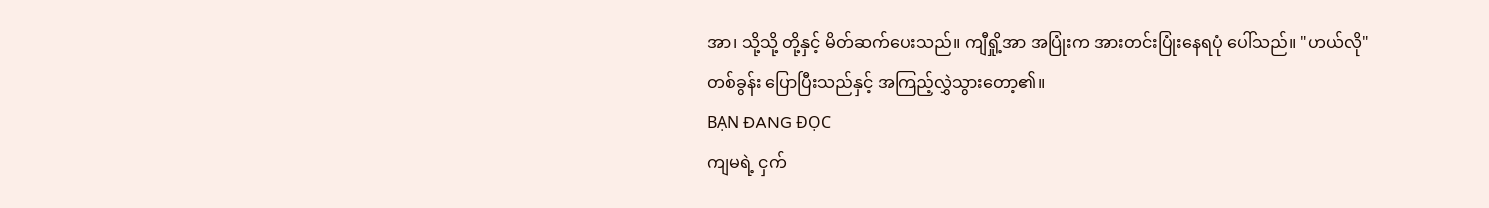အာ၊ သို့သို့ တို့နှင့် မိတ်ဆက်ပေးသည်။ ကျီရှို့အာ အပြုံးက အားတင်းပြုံးနေရပုံ ပေါ်သည်။ "ဟယ်လို" တစ်ခွန်း ပြောပြီးသည်နှင့် အကြည့်လွှဲသွားတော့၏။
BẠN ĐANG ĐỌC
ကျမရဲ့ ငှက်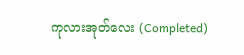ကုလားအုတ်လေး (Completed)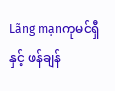Lãng mạnကုမင်ရှီ နှင့် ဖန်ချန်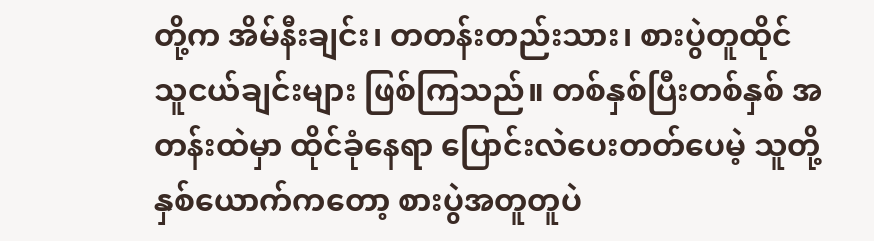တို့က အိမ်နီးချင်း၊ တတန်းတည်းသား၊ စားပွဲတူထိုင် သူငယ်ချင်းများ ဖြစ်ကြသည်။ တစ်နှစ်ပြီးတစ်နှစ် အတန်းထဲမှာ ထိုင်ခုံနေရာ ပြောင်းလဲပေးတတ်ပေမဲ့ သူတို့နှစ်ယောက်ကတော့ စားပွဲအတူတူပဲ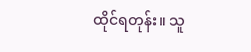ထိုင်ရတုန်း။ သူ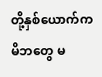တို့နှစ်ယောက်က မိဘတွေ မ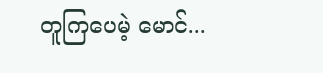တူကြပေမဲ့ မောင်...